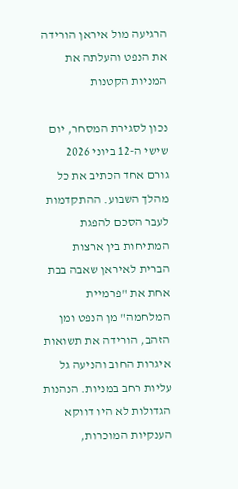הרגיעה מול איראן הורידה את הנפט והעלתה את המניות הקטנות

נכון לסגירת המסחר, יום שישי ה-12 ביוני 2026
גורם אחד הכתיב את כל מהלך השבוע. ההתקדמות לעבר הסכם להפגת המתיחות בין ארצות הברית לאיראן שאבה בבת אחת את "פרמיית המלחמה" מן הנפט ומן הזהב, הורידה את תשואות איגרות החוב והניעה גל עליות רחב במניות. הנהנות הגדולות לא היו דווקא הענקיות המוכרות,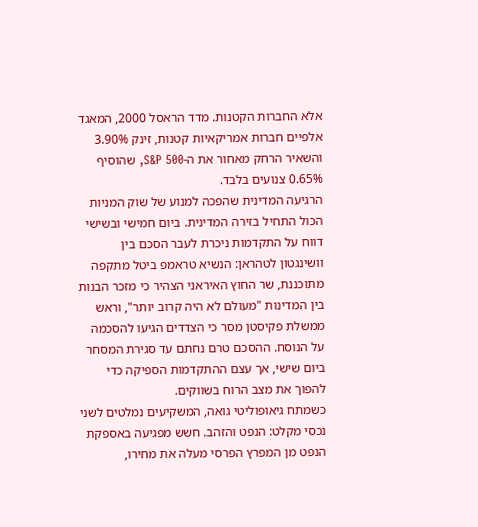אלא החברות הקטנות. מדד הראסל 2000, המאגד אלפיים חברות אמריקאיות קטנות, זינק 3.90% והשאיר הרחק מאחור את ה-S&P 500, שהוסיף 0.65% צנועים בלבד.
הרגיעה המדינית שהפכה למנוע של שוק המניות
הכול התחיל בזירה המדינית. ביום חמישי ובשישי דווח על התקדמות ניכרת לעבר הסכם בין וושינגטון לטהראן: הנשיא טראמפ ביטל מתקפה מתוכננת, שר החוץ האיראני הצהיר כי מזכר הבנות בין המדינות "מעולם לא היה קרוב יותר", וראש ממשלת פקיסטן מסר כי הצדדים הגיעו להסכמה על הנוסח. ההסכם טרם נחתם עד סגירת המסחר ביום שישי, אך עצם ההתקדמות הספיקה כדי להפוך את מצב הרוח בשווקים.
כשמתח גיאופוליטי גואה, המשקיעים נמלטים לשני נכסי מקלט: הנפט והזהב. חשש מפגיעה באספקת הנפט מן המפרץ הפרסי מעלה את מחירו,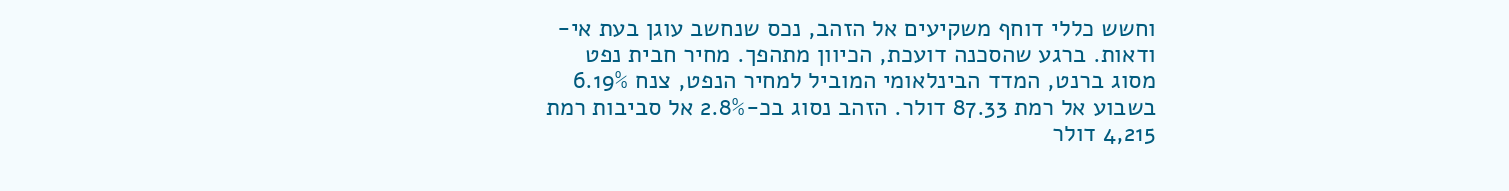וחשש כללי דוחף משקיעים אל הזהב, נכס שנחשב עוגן בעת אי-ודאות. ברגע שהסכנה דועכת, הכיוון מתהפך. מחיר חבית נפט מסוג ברנט, המדד הבינלאומי המוביל למחיר הנפט, צנח 6.19% בשבוע אל רמת 87.33 דולר. הזהב נסוג בכ-2.8% אל סביבות רמת 4,215 דולר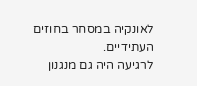לאונקיה במסחר בחוזים העתידיים.
לרגיעה היה גם מנגנון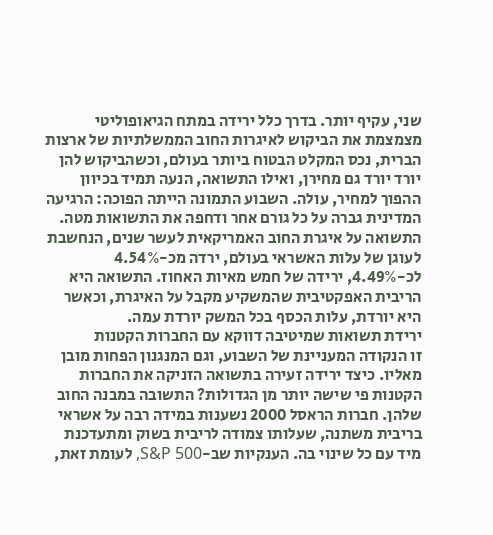שני, עקיף יותר. בדרך כלל ירידה במתח הגיאופוליטי מצמצמת את הביקוש לאיגרות החוב הממשלתיות של ארצות הברית, נכס המקלט הבטוח ביותר בעולם, וכשהביקוש להן יורד יורד גם מחירן, ואילו התשואה, הנעה תמיד בכיוון ההפוך למחיר, עולה. השבוע התמונה הייתה הפוכה: הרגיעה המדינית גברה על כל גורם אחר ודחפה את התשואות מטה. התשואה על איגרת החוב האמריקאית לעשר שנים, הנחשבת לעוגן של עלות האשראי בעולם, ירדה מכ-4.54% לכ-4.49%, ירידה של חמש מאיות האחוז. התשואה היא הריבית האפקטיבית שהמשקיע מקבל על האיגרת, וכאשר היא יורדת, עלות הכסף בכל המשק יורדת עמה.
ירידת תשואות שמיטיבה דווקא עם החברות הקטנות
זו הנקודה המעניינת של השבוע, וגם המנגנון הפחות מובן מאליו. כיצד ירידה זעירה בתשואה הזניקה את החברות הקטנות פי שישה יותר מן הגדולות? התשובה במבנה החוב שלהן. חברות הראסל 2000 נשענות במידה רבה על אשראי בריבית משתנה, שעלותו צמודה לריבית בשוק ומתעדכנת מיד עם כל שינוי בה. הענקיות שב-S&P 500, לעומת זאת,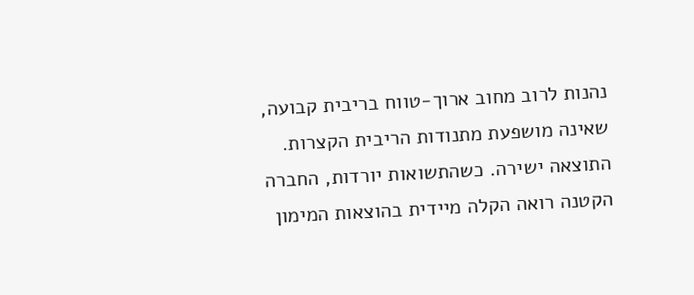נהנות לרוב מחוב ארוך-טווח בריבית קבועה, שאינה מושפעת מתנודות הריבית הקצרות.
התוצאה ישירה. כשהתשואות יורדות, החברה הקטנה רואה הקלה מיידית בהוצאות המימון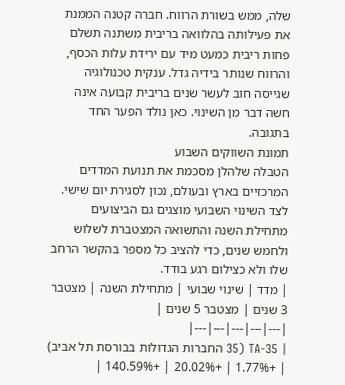שלה, ממש בשורת הרווח. חברה קטנה הממנת את פעילותה בהלוואה בריבית משתנה תשלם פחות ריבית כמעט מיד עם ירידת עלות הכסף, והרווח שנותר בידיה גדל. ענקית טכנולוגיה שגייסה חוב לעשר שנים בריבית קבועה אינה חשה דבר מן השינוי. כאן נולד הפער החד בתגובה.
תמונת השווקים השבוע
הטבלה שלהלן מסכמת את תנועת המדדים המרכזיים בארץ ובעולם, נכון לסגירת יום שישי. לצד השינוי השבועי מוצגים גם הביצועים מתחילת השנה והתשואה המצטברת לשלוש ולחמש שנים, כדי להציב כל מספר בהקשר הרחב שלו ולא כצילום רגע בודד.
| מדד | שינוי שבועי | מתחילת השנה | מצטבר 3 שנים | מצטבר 5 שנים |
|---|---|---|---|---|
| TA-35 (35 החברות הגדולות בבורסת תל אביב) | +1.77% | +20.02% | +140.59% |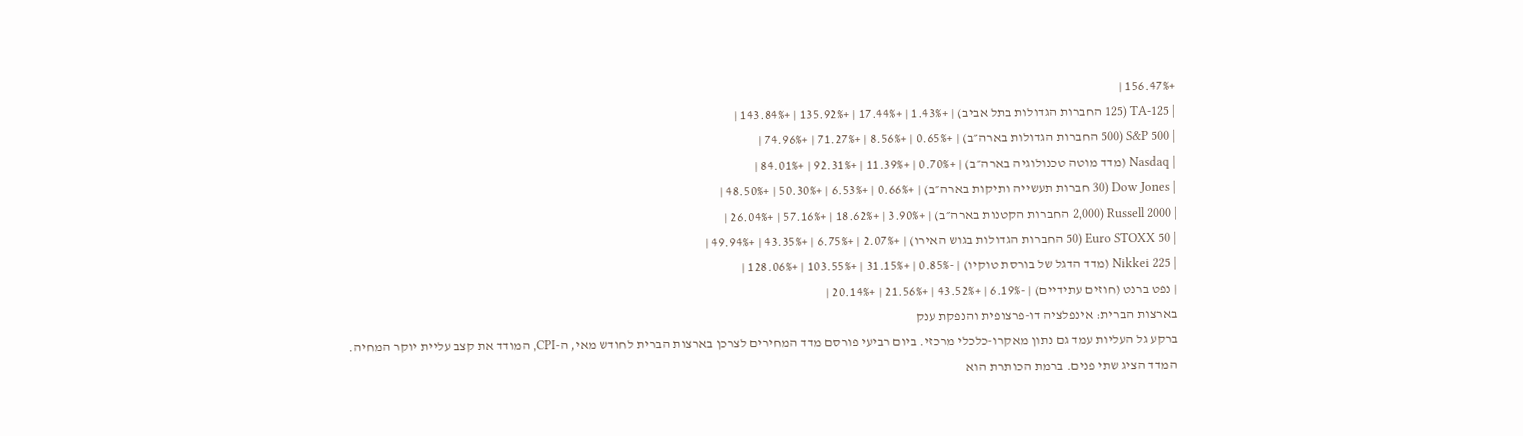+156.47% |
| TA-125 (125 החברות הגדולות בתל אביב) | +1.43% | +17.44% | +135.92% | +143.84% |
| S&P 500 (500 החברות הגדולות בארה״ב) | +0.65% | +8.56% | +71.27% | +74.96% |
| Nasdaq (מדד מוטה טכנולוגיה בארה״ב) | +0.70% | +11.39% | +92.31% | +84.01% |
| Dow Jones (30 חברות תעשייה ותיקות בארה״ב) | +0.66% | +6.53% | +50.30% | +48.50% |
| Russell 2000 (2,000 החברות הקטנות בארה״ב) | +3.90% | +18.62% | +57.16% | +26.04% |
| Euro STOXX 50 (50 החברות הגדולות בגוש האירו) | +2.07% | +6.75% | +43.35% | +49.94% |
| Nikkei 225 (מדד הדגל של בורסת טוקיו) | -0.85% | +31.15% | +103.55% | +128.06% |
| נפט ברנט (חוזים עתידיים) | -6.19% | +43.52% | +21.56% | +20.14% |
בארצות הברית: אינפלציה דו-פרצופית והנפקת ענק
ברקע גל העליות עמד גם נתון מאקרו-כלכלי מרכזי. ביום רביעי פורסם מדד המחירים לצרכן בארצות הברית לחודש מאי, ה-CPI, המודד את קצב עליית יוקר המחיה. המדד הציג שתי פנים. ברמת הכותרת הוא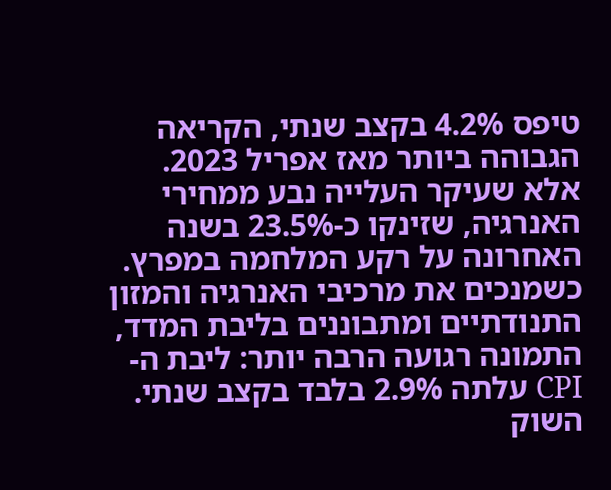טיפס 4.2% בקצב שנתי, הקריאה הגבוהה ביותר מאז אפריל 2023. אלא שעיקר העלייה נבע ממחירי האנרגיה, שזינקו כ-23.5% בשנה האחרונה על רקע המלחמה במפרץ. כשמנכים את מרכיבי האנרגיה והמזון התנודתיים ומתבוננים בליבת המדד, התמונה רגועה הרבה יותר: ליבת ה-CPI עלתה 2.9% בלבד בקצב שנתי.
השוק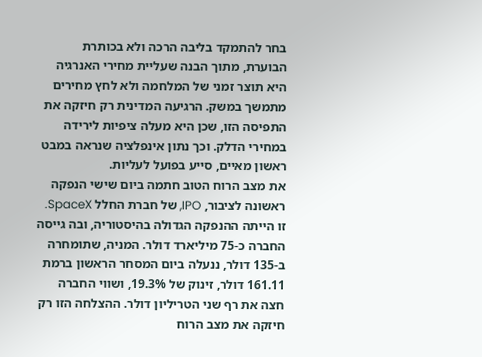בחר להתמקד בליבה הרכה ולא בכותרת הבוערת, מתוך הבנה שעליית מחירי האנרגיה היא תוצר זמני של המלחמה ולא לחץ מחירים מתמשך במשק. הרגיעה המדינית רק חיזקה את התפיסה הזו, שכן היא מעלה ציפיות לירידה במחירי הדלק. וכך נתון אינפלציה שנראה במבט ראשון מאיים, סייע בפועל לעליות.
את מצב הרוח הטוב חתמה ביום שישי הנפקה ראשונה לציבור, IPO, של חברת החלל SpaceX. זו הייתה ההנפקה הגדולה בהיסטוריה, ובה גייסה החברה כ-75 מיליארד דולר. המניה, שתומחרה ב-135 דולר, ננעלה ביום המסחר הראשון ברמת 161.11 דולר, זינוק של 19.3%, ושווי החברה חצה את רף שני הטריליון דולר. ההצלחה הזו רק חיזקה את מצב הרוח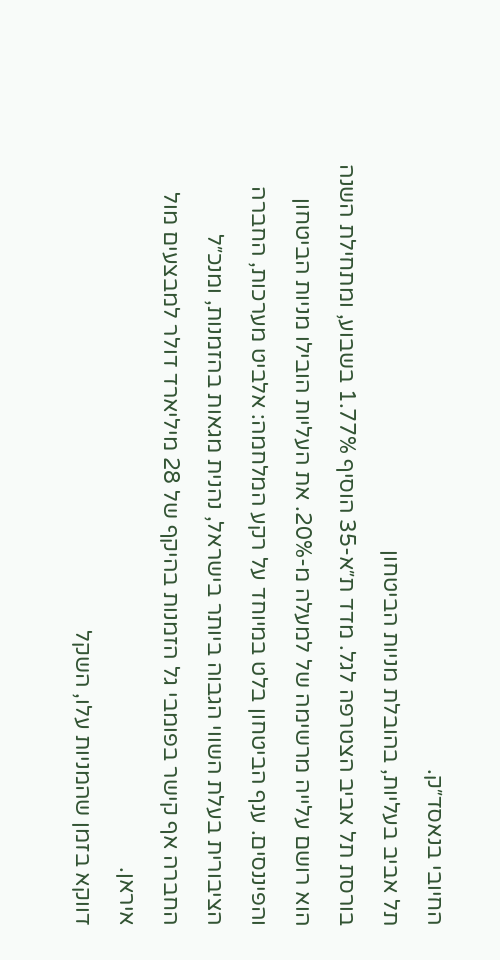החיובי בנאסד״ק.
תל אביב בעליות, בהובלת מניות הביטחון
בורסת תל אביב הצטרפה לגל. מדד ת״א-35 הוסיף 1.77% בשבוע, ומתחילת השנה הוא רושם עלייה מרשימה של למעלה מ-20%. את העליות הובילו מניות הביטחון והפיננסים. ענף הביטחון בלט במיוחד על רקע המלחמה: אלביט מערכות, החברה הציבורית בעלת השווי הגבוה ביותר בישראל, נהנית מגאות בהזמנות, ומנכ״ל החברה אף קישר בפומבי גל הזמנות בהיקף של 28 מיליארד דולר למבצעים מול איראן.
דווקא בזמן שהמניות עלו, השקל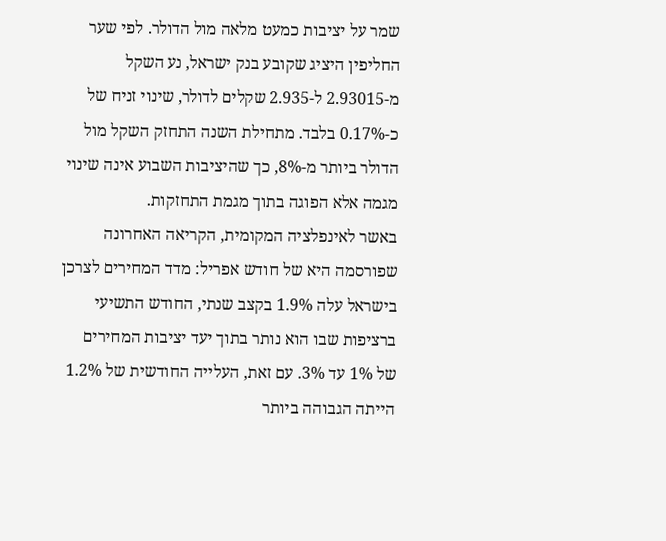שמר על יציבות כמעט מלאה מול הדולר. לפי שער החליפין היציג שקובע בנק ישראל, נע השקל מ-2.93015 ל-2.935 שקלים לדולר, שינוי זניח של כ-0.17% בלבד. מתחילת השנה התחזק השקל מול הדולר ביותר מ-8%, כך שהיציבות השבוע אינה שינוי מגמה אלא הפוגה בתוך מגמת התחזקות.
באשר לאינפלציה המקומית, הקריאה האחרונה שפורסמה היא של חודש אפריל: מדד המחירים לצרכן בישראל עלה 1.9% בקצב שנתי, החודש התשיעי ברציפות שבו הוא נותר בתוך יעד יציבות המחירים של 1% עד 3%. עם זאת, העלייה החודשית של 1.2% הייתה הגבוהה ביותר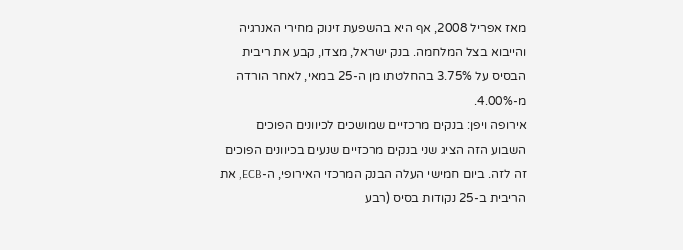מאז אפריל 2008, אף היא בהשפעת זינוק מחירי האנרגיה והייבוא בצל המלחמה. בנק ישראל, מצדו, קבע את ריבית הבסיס על 3.75% בהחלטתו מן ה-25 במאי, לאחר הורדה מ-4.00%.
אירופה ויפן: בנקים מרכזיים שמושכים לכיוונים הפוכים
השבוע הזה הציג שני בנקים מרכזיים שנעים בכיוונים הפוכים זה לזה. ביום חמישי העלה הבנק המרכזי האירופי, ה-ECB, את הריבית ב-25 נקודות בסיס (רבע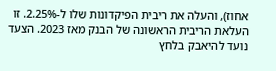אחוז), והעלה את ריבית הפיקדונות שלו ל-2.25%. זו העלאת הריבית הראשונה של הבנק מאז 2023. הצעד נועד להיאבק בלחץ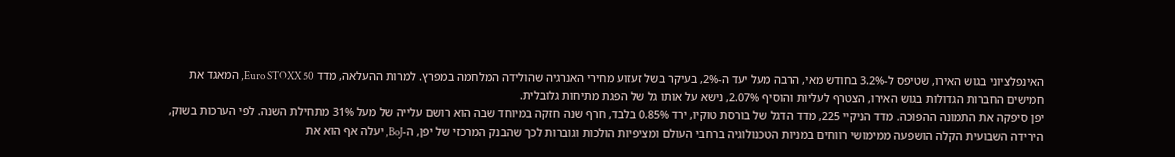האינפלציוני בגוש האירו, שטיפס ל-3.2% בחודש מאי, הרבה מעל יעד ה-2%, בעיקר בשל זעזוע מחירי האנרגיה שהולידה המלחמה במפרץ. למרות ההעלאה, מדד Euro STOXX 50, המאגד את חמישים החברות הגדולות בגוש האירו, הצטרף לעליות והוסיף 2.07%, נישא על אותו גל של הפגת מתיחות גלובלית.
יפן סיפקה את התמונה ההפוכה. מדד הניקיי 225, מדד הדגל של בורסת טוקיו, ירד 0.85% בלבד, חרף שנה חזקה במיוחד שבה הוא רושם עלייה של מעל 31% מתחילת השנה. לפי הערכות בשוק, הירידה השבועית הקלה הושפעה ממימושי רווחים במניות הטכנולוגיה ברחבי העולם ומציפיות הולכות וגוברות לכך שהבנק המרכזי של יפן, ה-BoJ, יעלה אף הוא את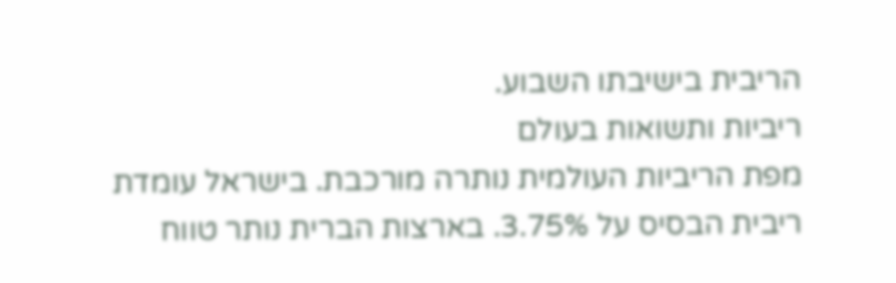הריבית בישיבתו השבוע.
ריביות ותשואות בעולם
מפת הריביות העולמית נותרה מורכבת. בישראל עומדת ריבית הבסיס על 3.75%. בארצות הברית נותר טווח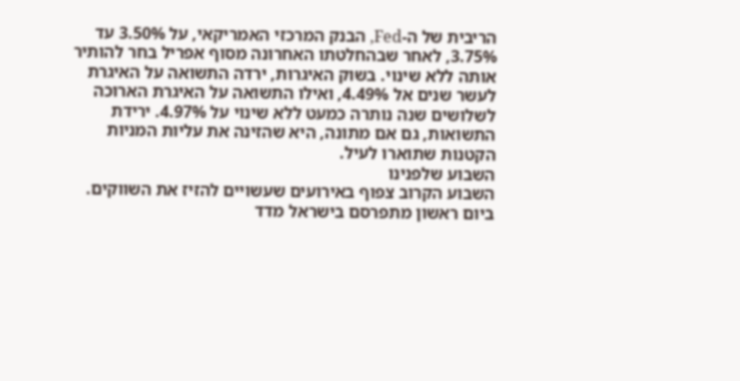הריבית של ה-Fed, הבנק המרכזי האמריקאי, על 3.50% עד 3.75%, לאחר שבהחלטתו האחרונה מסוף אפריל בחר להותיר אותה ללא שינוי. בשוק האיגרות, ירדה התשואה על האיגרת לעשר שנים אל 4.49%, ואילו התשואה על האיגרת הארוכה לשלושים שנה נותרה כמעט ללא שינוי על 4.97%. ירידת התשואות, גם אם מתונה, היא שהזינה את עליות המניות הקטנות שתוארו לעיל.
השבוע שלפנינו
השבוע הקרוב צפוף באירועים שעשויים להזיז את השווקים. ביום ראשון מתפרסם בישראל מדד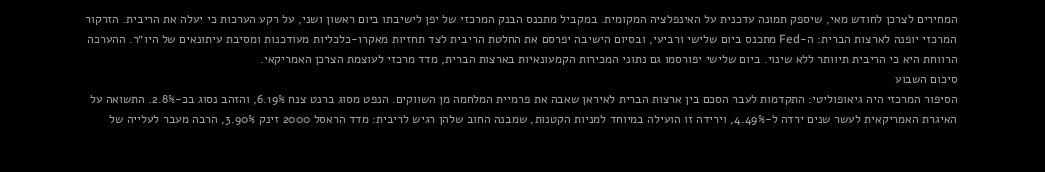המחירים לצרכן לחודש מאי, שיספק תמונה עדכנית על האינפלציה המקומית. במקביל מתכנס הבנק המרכזי של יפן לישיבתו ביום ראשון ושני, על רקע הערכות כי יעלה את הריבית. הזרקור המרכזי יופנה לארצות הברית: ה-Fed מתכנס ביום שלישי ורביעי, ובסיום הישיבה יפרסם את החלטת הריבית לצד תחזיות מאקרו-כלכליות מעודכנות ומסיבת עיתונאים של היו״ר. ההערכה הרווחת היא כי הריבית תיוותר ללא שינוי. ביום שלישי יפורסמו גם נתוני המכירות הקמעונאיות בארצות הברית, מדד מרכזי לעוצמת הצרכן האמריקאי.
סיכום השבוע
הסיפור המרכזי היה גיאופוליטי: התקדמות לעבר הסכם בין ארצות הברית לאיראן שאבה את פרמיית המלחמה מן השווקים. הנפט מסוג ברנט צנח 6.19%, והזהב נסוג בכ-2.8%. התשואה על האיגרת האמריקאית לעשר שנים ירדה ל-4.49%, וירידה זו הועילה במיוחד למניות הקטנות, שמבנה החוב שלהן רגיש לריבית: מדד הראסל 2000 זינק 3.90%, הרבה מעבר לעלייה של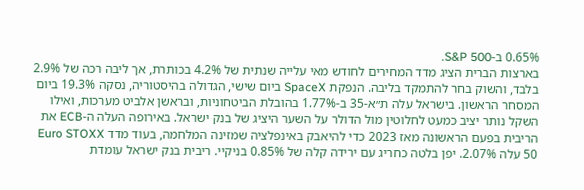0.65% ב-S&P 500.
בארצות הברית הציג מדד המחירים לחודש מאי עלייה שנתית של 4.2% בכותרת, אך ליבה רכה של 2.9% בלבד, והשוק בחר להתמקד בליבה. הנפקת SpaceX ביום שישי, הגדולה בהיסטוריה, נסקה 19.3% ביום המסחר הראשון. בישראל עלה ת״א-35 ב-1.77% בהובלת הביטחוניות, ובראשן אלביט מערכות, ואילו השקל נותר יציב כמעט לחלוטין מול הדולר על השער היציג של בנק ישראל. באירופה העלה ה-ECB את הריבית בפעם הראשונה מאז 2023 כדי להיאבק באינפלציה שמזינה המלחמה, בעוד מדד Euro STOXX 50 עלה 2.07%. יפן בלטה כחריג עם ירידה קלה של 0.85% בניקיי. ריבית בנק ישראל עומדת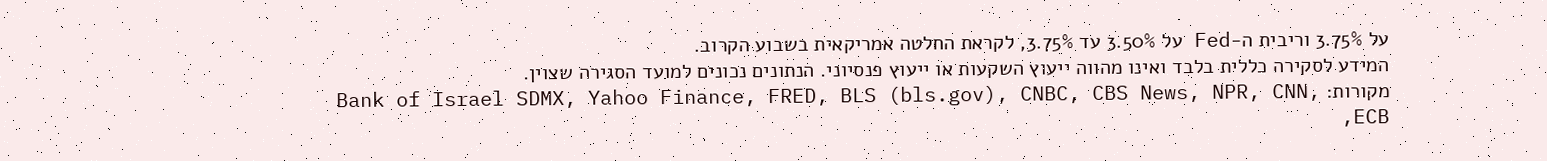על 3.75% וריבית ה-Fed על 3.50% עד 3.75%, לקראת החלטה אמריקאית בשבוע הקרוב.
המידע לסקירה כללית בלבד ואינו מהווה ייעוץ השקעות או ייעוץ פנסיוני. הנתונים נכונים למועד הסגירה שצוין.
מקורות: Bank of Israel SDMX, Yahoo Finance, FRED, BLS (bls.gov), CNBC, CBS News, NPR, CNN, ECB,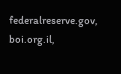federalreserve.gov, boi.org.il,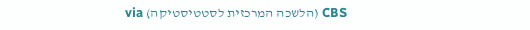CBS (הלשכה המרכזית לסטטיסטיקה) via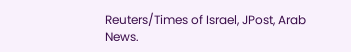Reuters/Times of Israel, JPost, Arab News.